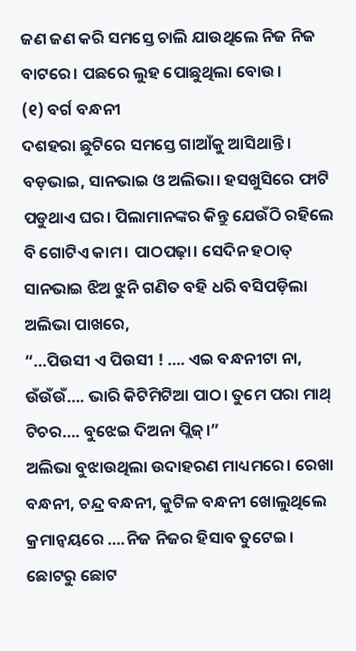ଜଣ ଜଣ କରି ସମସ୍ତେ ଚାଲି ଯାଉଥିଲେ ନିଜ ନିଜ ବାଟରେ। ପଛରେ ଲୁହ ପୋଛୁଥିଲା ବୋଉ।
(୧) ବର୍ଗ ବନ୍ଧନୀ
ଦଶହରା ଛୁଟିରେ ସମସ୍ତେ ଗାଆଁକୁ ଆସିଥାନ୍ତି। ବଡ଼ଭାଇ, ସାନଭାଇ ଓ ଅଲିଭା। ହସଖୁସିରେ ଫାଟି ପଡୁଥାଏ ଘର। ପିଲାମାନଙ୍କର କିନ୍ତୁ ଯେଉଁଠି ରହିଲେ ବି ଗୋଟିଏ କାମ। ପାଠପଢ଼ା। ସେଦିନ ହଠାତ୍ ସାନଭାଇ ଝିଅ ଝୁନି ଗଣିତ ବହି ଧରି ବସିପଡ଼ିଲା ଅଲିଭା ପାଖରେ,
“…ପିଉସୀ ଏ ପିଉସୀ ! …. ଏଇ ବନ୍ଧନୀଟା ନା, ଉଁଉଁଉଁ…. ଭାରି କିଟିମିଟିଆ ପାଠ। ତୁମେ ପରା ମାଥ୍ ଟିଚର…. ବୁଝେଇ ଦିଅନା ପ୍ଲିଜ୍।”
ଅଲିଭା ବୁଝାଉଥିଲା ଉଦାହରଣ ମାଧ୍ୟମରେ। ରେଖା ବନ୍ଧନୀ, ଚନ୍ଦ୍ର ବନ୍ଧନୀ, କୁଟିଳ ବନ୍ଧନୀ ଖୋଲୁଥିଲେ କ୍ରମାନ୍ୱୟରେ ….ନିଜ ନିଜର ହିସାବ ତୁଟେଇ। ଛୋଟରୁ ଛୋଟ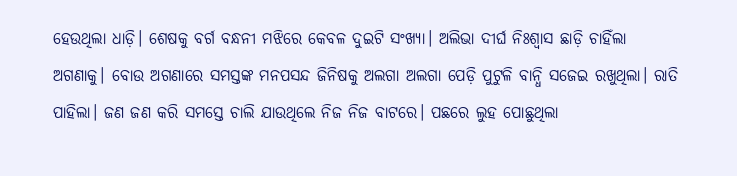ହେଉଥିଲା ଧାଡ଼ି। ଶେଷକୁ ବର୍ଗ ବନ୍ଧନୀ ମଝିରେ କେବଳ ଦୁଇଟି ସଂଖ୍ୟା। ଅଲିଭା ଦୀର୍ଘ ନିଃଶ୍ୱାସ ଛାଡ଼ି ଚାହିଁଲା ଅଗଣାକୁ। ବୋଉ ଅଗଣାରେ ସମସ୍ତଙ୍କ ମନପସନ୍ଦ ଜିନିଷକୁ ଅଲଗା ଅଲଗା ପେଡ଼ି ପୁଟୁଳି ବାନ୍ଧି ସଜେଇ ରଖୁଥିଲା। ରାତି ପାହିଲା। ଜଣ ଜଣ କରି ସମସ୍ତେ ଚାଲି ଯାଉଥିଲେ ନିଜ ନିଜ ବାଟରେ। ପଛରେ ଲୁହ ପୋଛୁଥିଲା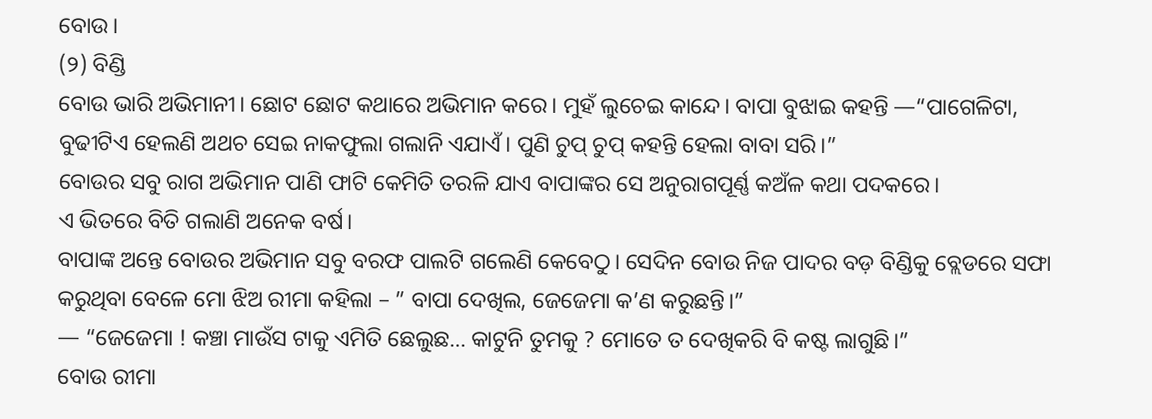ବୋଉ।
(୨) ବିଣ୍ଡି
ବୋଉ ଭାରି ଅଭିମାନୀ। ଛୋଟ ଛୋଟ କଥାରେ ଅଭିମାନ କରେ। ମୁହଁ ଲୁଚେଇ କାନ୍ଦେ। ବାପା ବୁଝାଇ କହନ୍ତି —“ପାଗେଳିଟା, ବୁଢୀଟିଏ ହେଲଣି ଅଥଚ ସେଇ ନାକଫୁଲା ଗଲାନି ଏଯାଏଁ। ପୁଣି ଚୁପ୍ ଚୁପ୍ କହନ୍ତି ହେଲା ବାବା ସରି।”
ବୋଉର ସବୁ ରାଗ ଅଭିମାନ ପାଣି ଫାଟି କେମିତି ତରଳି ଯାଏ ବାପାଙ୍କର ସେ ଅନୁରାଗପୂର୍ଣ୍ଣ କଅଁଳ କଥା ପଦକରେ।
ଏ ଭିତରେ ବିତି ଗଲାଣି ଅନେକ ବର୍ଷ।
ବାପାଙ୍କ ଅନ୍ତେ ବୋଉର ଅଭିମାନ ସବୁ ବରଫ ପାଲଟି ଗଲେଣି କେବେଠୁ। ସେଦିନ ବୋଉ ନିଜ ପାଦର ବଡ଼ ବିଣ୍ଡିକୁ ବ୍ଲେଡରେ ସଫା କରୁଥିବା ବେଳେ ମୋ ଝିଅ ରୀମା କହିଲା – ” ବାପା ଦେଖିଲ, ଜେଜେମା କ’ଣ କରୁଛନ୍ତି।”
— “ଜେଜେମା ! କଞ୍ଚା ମାଉଁସ ଟାକୁ ଏମିତି ଛେଲୁଛ… କାଟୁନି ତୁମକୁ ? ମୋତେ ତ ଦେଖିକରି ବି କଷ୍ଟ ଲାଗୁଛି।”
ବୋଉ ରୀମା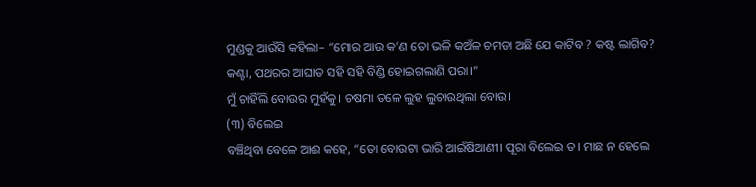ମୁଣ୍ଡକୁ ଆଉଁସି କହିଲା– “ମୋର ଆଉ କ’ଣ ତୋ ଭଳି କଅଁଳ ଚମଡା ଅଛି ଯେ କାଟିବ ? କଷ୍ଟ ଲାଗିବ? କଣ୍ଟା, ପଥରର ଆଘାତ ସହି ସହି ବିଣ୍ଡି ହୋଇଗଲାଣି ପରା।”
ମୁଁ ଚାହିଁଲି ବୋଉର ମୁହଁକୁ। ଚଷମା ତଳେ ଲୁହ ଲୁଚାଉଥିଲା ବୋଉ।
(୩) ବିଲେଇ
ବଞ୍ଚିଥିବା ବେଳେ ଆଈ କହେ, “ତୋ ବୋଉଟା ଭାରି ଆଇଁଷିଆଣୀ। ପୂରା ବିଲେଇ ତ। ମାଛ ନ ହେଲେ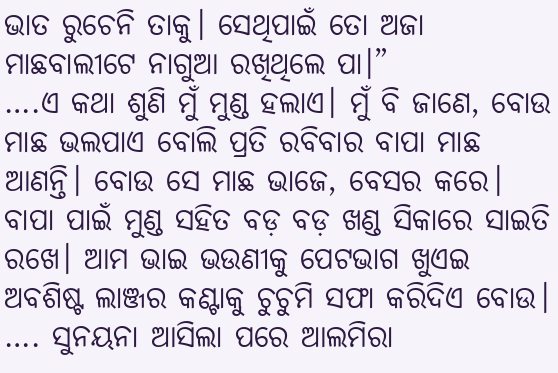ଭାତ ରୁଚେନି ତାକୁ। ସେଥିପାଇଁ ତୋ ଅଜା ମାଛବାଲୀଟେ ନାଗୁଆ ରଖିଥିଲେ ପା।”
….ଏ କଥା ଶୁଣି ମୁଁ ମୁଣ୍ଡ ହଲାଏ। ମୁଁ ବି ଜାଣେ, ବୋଉ ମାଛ ଭଲପାଏ ବୋଲି ପ୍ରତି ରବିବାର ବାପା ମାଛ ଆଣନ୍ତି। ବୋଉ ସେ ମାଛ ଭାଜେ, ବେସର କରେ। ବାପା ପାଇଁ ମୁଣ୍ଡ ସହିତ ବଡ଼ ବଡ଼ ଖଣ୍ଡ ସିକାରେ ସାଇତି ରଖେ। ଆମ ଭାଇ ଭଉଣୀକୁ ପେଟଭାଗ ଖୁଏଇ ଅବଶିଷ୍ଟ ଲାଞ୍ଜର କଣ୍ଟାକୁ ଚୁଚୁମି ସଫା କରିଦିଏ ବୋଉ।
…. ସୁନୟନା ଆସିଲା ପରେ ଆଲମିରା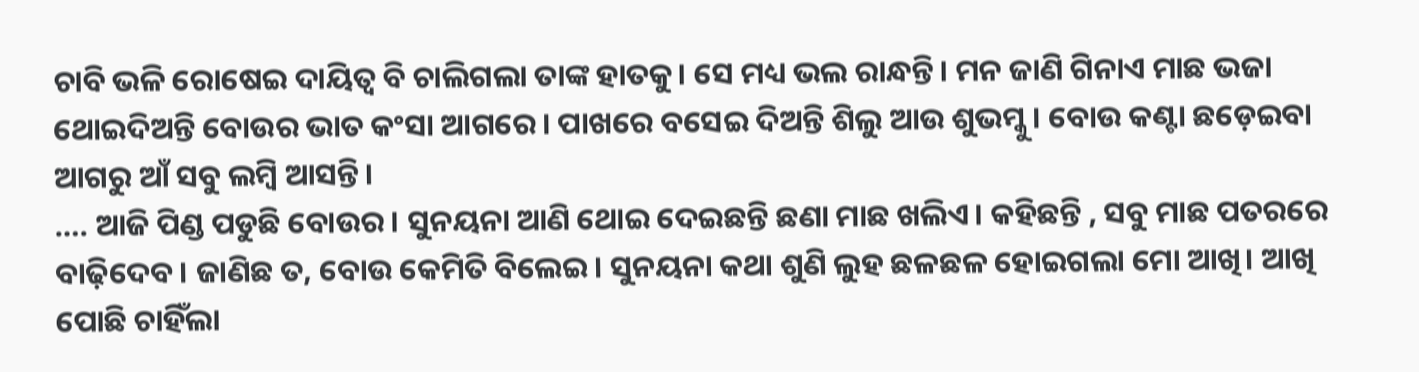ଚାବି ଭଳି ରୋଷେଇ ଦାୟିତ୍ୱ ବି ଚାଲିଗଲା ତାଙ୍କ ହାତକୁ। ସେ ମଧ୍ୟ ଭଲ ରାନ୍ଧନ୍ତି। ମନ ଜାଣି ଗିନାଏ ମାଛ ଭଜା ଥୋଇଦିଅନ୍ତି ବୋଉର ଭାତ କଂସା ଆଗରେ। ପାଖରେ ବସେଇ ଦିଅନ୍ତି ଶିଲୁ ଆଉ ଶୁଭମ୍କୁ। ବୋଉ କଣ୍ଟା ଛଡ଼େଇବା ଆଗରୁ ଆଁ ସବୁ ଲମ୍ବି ଆସନ୍ତି।
…. ଆଜି ପିଣ୍ଡ ପଡୁଛି ବୋଉର। ସୁନୟନା ଆଣି ଥୋଇ ଦେଇଛନ୍ତି ଛଣା ମାଛ ଖଲିଏ। କହିଛନ୍ତି , ସବୁ ମାଛ ପତରରେ ବାଢ଼ିଦେବ। ଜାଣିଛ ତ, ବୋଉ କେମିତି ବିଲେଇ। ସୁନୟନା କଥା ଶୁଣି ଲୁହ ଛଳଛଳ ହୋଇଗଲା ମୋ ଆଖି। ଆଖି ପୋଛି ଚାହିଁଲା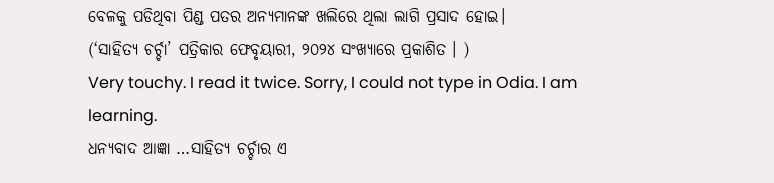ବେଳକୁ ପଡିଥିବା ପିଣ୍ଡ ପତର ଅନ୍ୟମାନଙ୍କ ଖଲିରେ ଥିଲା ଲାଗି ପ୍ରସାଦ ହୋଇ।
(‘ସାହିତ୍ୟ ଚର୍ଚ୍ଚା’ ପତ୍ରିକାର ଫେବୃୟାରୀ, ୨୦୨୪ ସଂଖ୍ୟାରେ ପ୍ରକାଶିତ । )
Very touchy. I read it twice. Sorry, I could not type in Odia. I am learning.
ଧନ୍ୟବାଦ ଆଜ୍ଞା …ସାହିତ୍ୟ ଚର୍ଚ୍ଚାର ଏ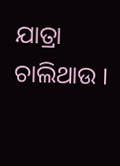ଯାତ୍ରା ଚାଲିଥାଉ ।